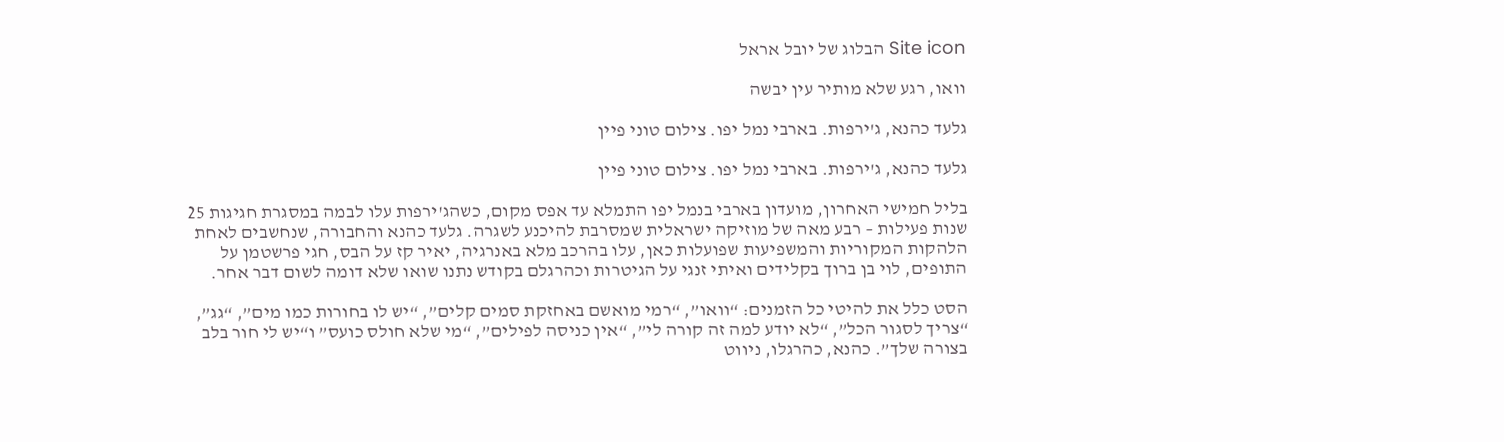Site icon הבלוג של יובל אראל

וואו, רגע שלא מותיר עין יבשה

גלעד כהנא, ג'ירפות. בארבי נמל יפו. צילום טוני פיין

גלעד כהנא, ג'ירפות. בארבי נמל יפו. צילום טוני פיין

בליל חמישי האחרון, מועדון בארבי בנמל יפו התמלא עד אפס מקום, כשהג'ירפות עלו לבמה במסגרת חגיגות 25 שנות פעילות – רבע מאה של מוזיקה ישראלית שמסרבת להיכנע לשגרה. גלעד כהנא והחבורה, שנחשבים לאחת הלהקות המקוריות והמשפיעות שפועלות כאן, עלו בהרכב מלא באנרגיה, יאיר קז על הבס, חגי פרשטמן על התופים, לוי בן ברוך בקלידים ואיתי זנגי על הגיטרות וכהרגלם בקודש נתנו שואו שלא דומה לשום דבר אחר.

הסט כלל את להיטי כל הזמנים: “וואו”, “רמי מואשם באחזקת סמים קלים”, “יש לו בחורות כמו מים”, “גג”, “צריך לסגור הכל”, “לא יודע למה זה קורה לי”, “אין כניסה לפילים”, “מי שלא חולס כועס” ו“יש לי חור בלב בצורה שלך”. כהנא, כהרגלו, ניווט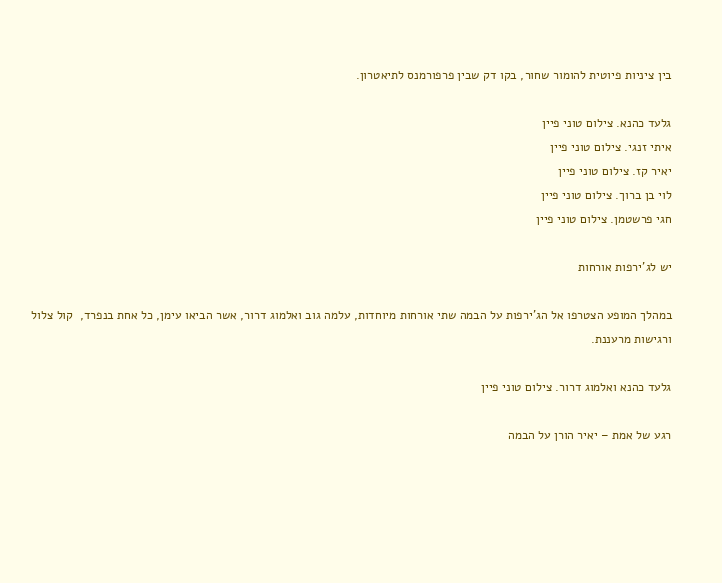בין ציניות פיוטית להומור שחור, בקו דק שבין פרפורמנס לתיאטרון.

גלעד כהנא. צילום טוני פיין
איתי זנגי. צילום טוני פיין
יאיר קז. צילום טוני פיין
לוי בן ברוך. צילום טוני פיין
חגי פרשטמן. צילום טוני פיין

יש לג'ירפות אורחות

במהלך המופע הצטרפו אל הג'ירפות על הבמה שתי אורחות מיוחדות, עלמה גוב ואלמוג דרור, אשר הביאו עימן, כל אחת בנפרד,  קול צלול ורגישות מרעננת.

גלעד כהנא ואלמוג דרור. צילום טוני פיין

רגע של אמת – יאיר הורן על הבמה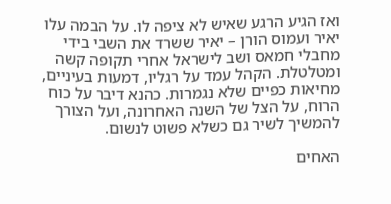ואז הגיע הרגע שאיש לא ציפה לו. על הבמה עלו יאיר ועמוס הורן – יאיר ששרד את השבי בידי מחבלי חמאס ושב לישראל אחרי תקופה קשה ומטלטלת. הקהל עמד על רגליו, דמעות בעיניים, מחיאות כפיים שלא נגמרות. כהנא דיבר על כוח הרוח, על הצל של השנה האחרונה, ועל הצורך להמשיך לשיר גם כשלא פשוט לנשום.

האחים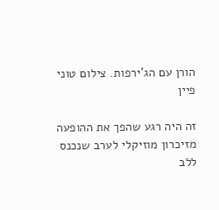הורן עם הג'ירפות. צילום טוני פיין

זה היה רגע שהפך את ההופעה מזיכרון מוזיקלי לערב שנכנס ללב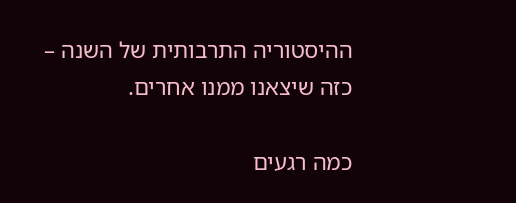ההיסטוריה התרבותית של השנה – כזה שיצאנו ממנו אחרים.

כמה רגעים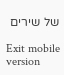של שירים

Exit mobile version